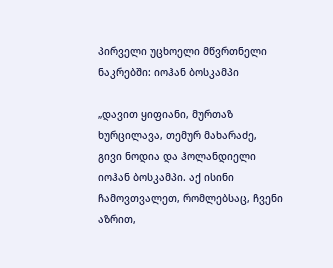პირველი უცხოელი მწვრთნელი ნაკრებში: იოჰან ბოსკამპი

„დავით ყიფიანი, მურთაზ ხურცილავა, თემურ მახარაძე, გივი ნოდია და ჰოლანდიელი იოჰან ბოსკამპი. აქ ისინი ჩამოვთვალეთ, რომლებსაც, ჩვენი აზრით,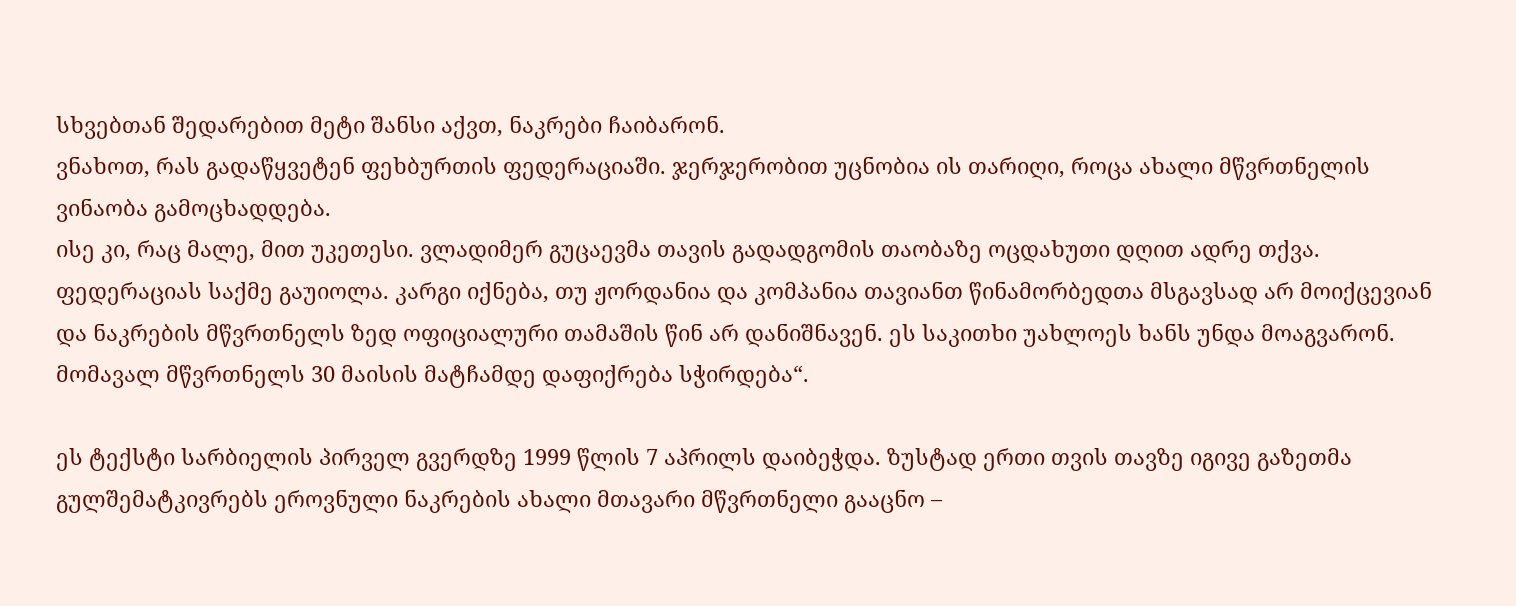სხვებთან შედარებით მეტი შანსი აქვთ, ნაკრები ჩაიბარონ.
ვნახოთ, რას გადაწყვეტენ ფეხბურთის ფედერაციაში. ჯერჯერობით უცნობია ის თარიღი, როცა ახალი მწვრთნელის ვინაობა გამოცხადდება.
ისე კი, რაც მალე, მით უკეთესი. ვლადიმერ გუცაევმა თავის გადადგომის თაობაზე ოცდახუთი დღით ადრე თქვა. ფედერაციას საქმე გაუიოლა. კარგი იქნება, თუ ჟორდანია და კომპანია თავიანთ წინამორბედთა მსგავსად არ მოიქცევიან და ნაკრების მწვრთნელს ზედ ოფიციალური თამაშის წინ არ დანიშნავენ. ეს საკითხი უახლოეს ხანს უნდა მოაგვარონ. მომავალ მწვრთნელს 30 მაისის მატჩამდე დაფიქრება სჭირდება“.

ეს ტექსტი სარბიელის პირველ გვერდზე 1999 წლის 7 აპრილს დაიბეჭდა. ზუსტად ერთი თვის თავზე იგივე გაზეთმა გულშემატკივრებს ეროვნული ნაკრების ახალი მთავარი მწვრთნელი გააცნო –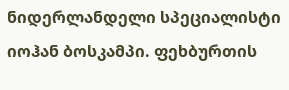ნიდერლანდელი სპეციალისტი იოჰან ბოსკამპი. ფეხბურთის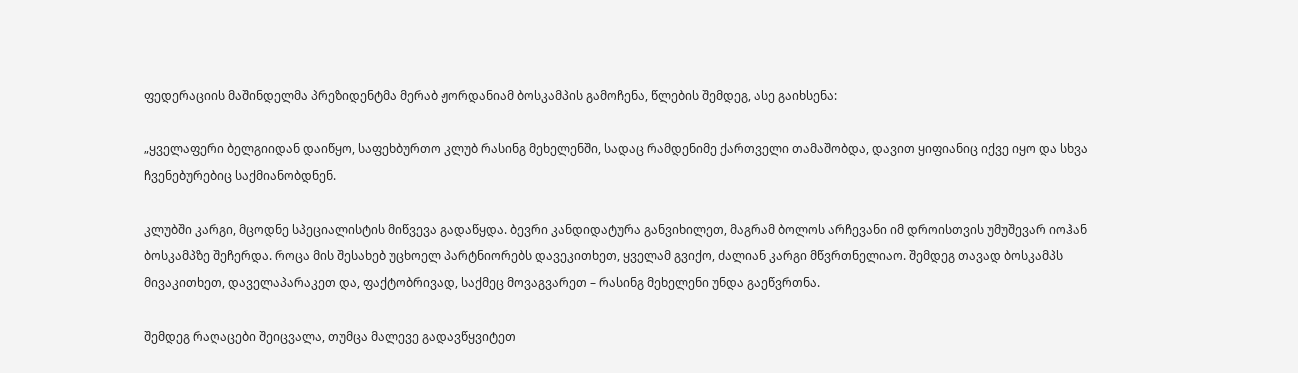ფედერაციის მაშინდელმა პრეზიდენტმა მერაბ ჟორდანიამ ბოსკამპის გამოჩენა, წლების შემდეგ, ასე გაიხსენა:

„ყველაფერი ბელგიიდან დაიწყო, საფეხბურთო კლუბ რასინგ მეხელენში, სადაც რამდენიმე ქართველი თამაშობდა, დავით ყიფიანიც იქვე იყო და სხვა ჩვენებურებიც საქმიანობდნენ.

კლუბში კარგი, მცოდნე სპეციალისტის მიწვევა გადაწყდა. ბევრი კანდიდატურა განვიხილეთ, მაგრამ ბოლოს არჩევანი იმ დროისთვის უმუშევარ იოჰან ბოსკამპზე შეჩერდა. როცა მის შესახებ უცხოელ პარტნიორებს დავეკითხეთ, ყველამ გვიქო, ძალიან კარგი მწვრთნელიაო. შემდეგ თავად ბოსკამპს მივაკითხეთ, დაველაპარაკეთ და, ფაქტობრივად, საქმეც მოვაგვარეთ – რასინგ მეხელენი უნდა გაეწვრთნა.

შემდეგ რაღაცები შეიცვალა, თუმცა მალევე გადავწყვიტეთ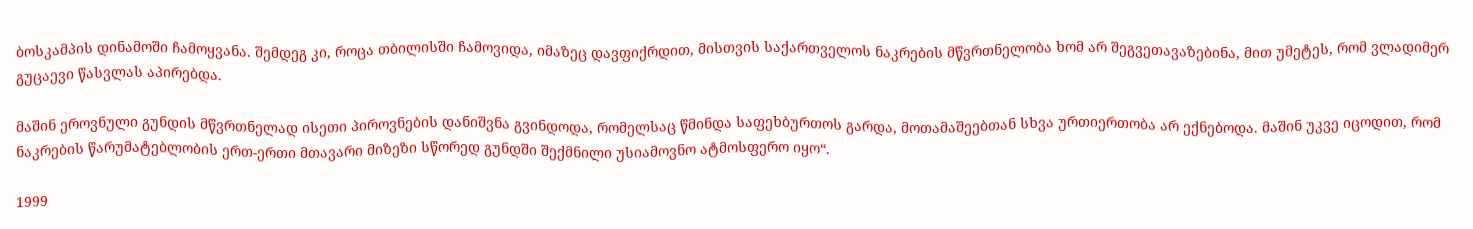ბოსკამპის დინამოში ჩამოყვანა. შემდეგ კი, როცა თბილისში ჩამოვიდა, იმაზეც დავფიქრდით, მისთვის საქართველოს ნაკრების მწვრთნელობა ხომ არ შეგვეთავაზებინა, მით უმეტეს, რომ ვლადიმერ გუცაევი წასვლას აპირებდა.

მაშინ ეროვნული გუნდის მწვრთნელად ისეთი პიროვნების დანიშვნა გვინდოდა, რომელსაც წმინდა საფეხბურთოს გარდა, მოთამაშეებთან სხვა ურთიერთობა არ ექნებოდა. მაშინ უკვე იცოდით, რომ ნაკრების წარუმატებლობის ერთ-ერთი მთავარი მიზეზი სწორედ გუნდში შექმნილი უსიამოვნო ატმოსფერო იყო“.

1999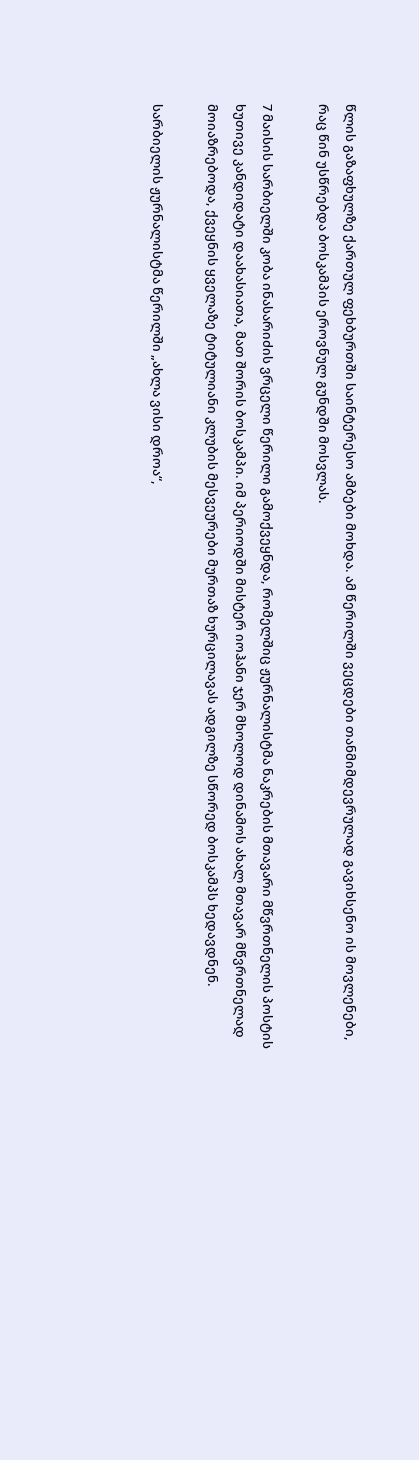წლის გაზაფხულზე ქართულ ფეხბურთში საინტერესო ამბები მოხდა. ამ წერილში ვეცდები თანმიმდევრულად გავიხსენო ის მოვლენები, რაც წინ უსწრებდა ბოსკამპის ეროვნულ გუნდში მოსვლას.

7 მაისის სარბიელში კობა ინასარიძის ვრცელი წერილი გამოქვეყნდა, რომელშიც ჟურნალისტმა ნაკრების მთავარი მწვრთნელის პოსტის ხუთივე კანდიდატი დაახასიათა, მათ შორის ბოსკამპი. იმ პერიოდში მისტერ იოჰანი ჯერ მხოლოდ დინამოს ახალ მთავარ მწვრთნელად მოიაზრებოდა, ქვეყნის ყველაზე ტიტულიანი კლუბის მესვეურები მურთაზ ხურცილავას ადგილზე სწორედ ბოსკამპს ხედავდნენ.

სარბიელის ჟურნალისტმა წერილში „ახლა ვისი დროა“,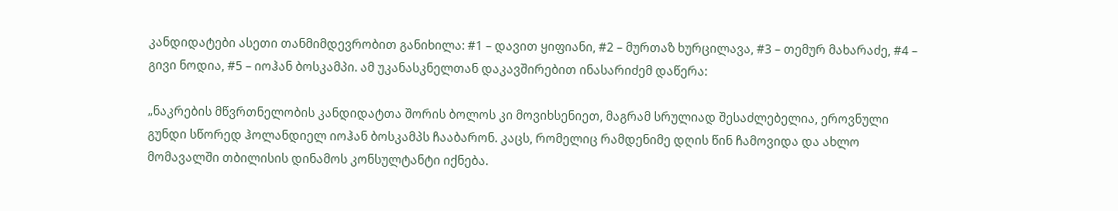კანდიდატები ასეთი თანმიმდევრობით განიხილა: #1 – დავით ყიფიანი, #2 – მურთაზ ხურცილავა, #3 – თემურ მახარაძე, #4 – გივი ნოდია, #5 – იოჰან ბოსკამპი. ამ უკანასკნელთან დაკავშირებით ინასარიძემ დაწერა:

„ნაკრების მწვრთნელობის კანდიდატთა შორის ბოლოს კი მოვიხსენიეთ, მაგრამ სრულიად შესაძლებელია, ეროვნული გუნდი სწორედ ჰოლანდიელ იოჰან ბოსკამპს ჩააბარონ. კაცს, რომელიც რამდენიმე დღის წინ ჩამოვიდა და ახლო მომავალში თბილისის დინამოს კონსულტანტი იქნება.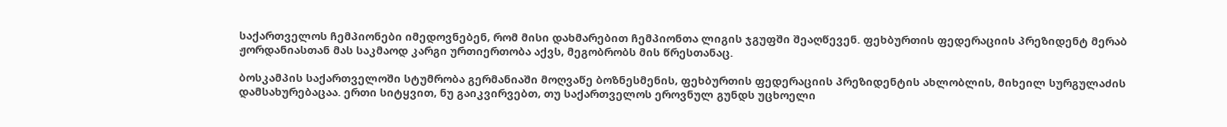საქართველოს ჩემპიონები იმედოვნებენ, რომ მისი დახმარებით ჩემპიონთა ლიგის ჯგუფში შეაღწევენ. ფეხბურთის ფედერაციის პრეზიდენტ მერაბ ჟორდანიასთან მას საკმაოდ კარგი ურთიერთობა აქვს, მეგობრობს მის წრესთანაც.

ბოსკამპის საქართველოში სტუმრობა გერმანიაში მოღვაწე ბოზნესმენის, ფეხბურთის ფედერაციის პრეზიდენტის ახლობლის, მიხეილ სურგულაძის დამსახურებაცაა. ერთი სიტყვით, ნუ გაიკვირვებთ, თუ საქართველოს ეროვნულ გუნდს უცხოელი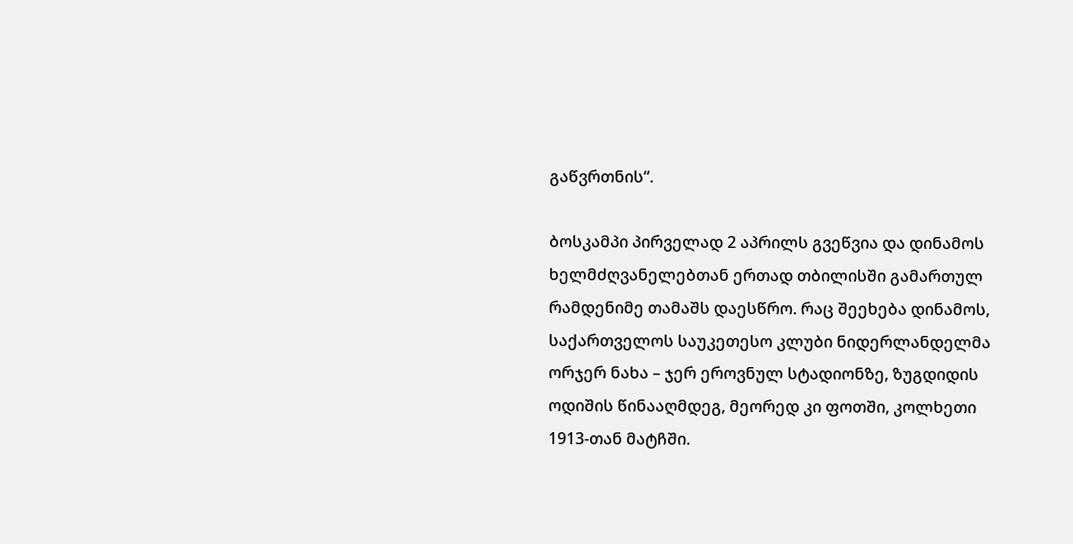გაწვრთნის“.

ბოსკამპი პირველად 2 აპრილს გვეწვია და დინამოს ხელმძღვანელებთან ერთად თბილისში გამართულ რამდენიმე თამაშს დაესწრო. რაც შეეხება დინამოს, საქართველოს საუკეთესო კლუბი ნიდერლანდელმა ორჯერ ნახა – ჯერ ეროვნულ სტადიონზე, ზუგდიდის ოდიშის წინააღმდეგ, მეორედ კი ფოთში, კოლხეთი 1913-თან მატჩში.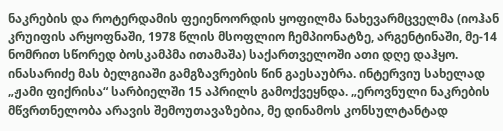ნაკრების და როტერდამის ფეიენოორდის ყოფილმა ნახევარმცველმა (იოჰან კრუიფის არყოფნაში, 1978 წლის მსოფლიო ჩემპიონატზე, არგენტინაში, მე-14 ნომრით სწორედ ბოსკამპმა ითამაშა) საქართველოში ათი დღე დაჰყო. ინასარიძე მას ბელგიაში გამგზავრების წინ გაესაუბრა. ინტერვიუ სახელად „ჟამი ფიქრისა“ სარბიელში 15 აპრილს გამოქვეყნდა. „ეროვნული ნაკრების მწვრთნელობა არავის შემოუთავაზებია, მე დინამოს კონსულტანტად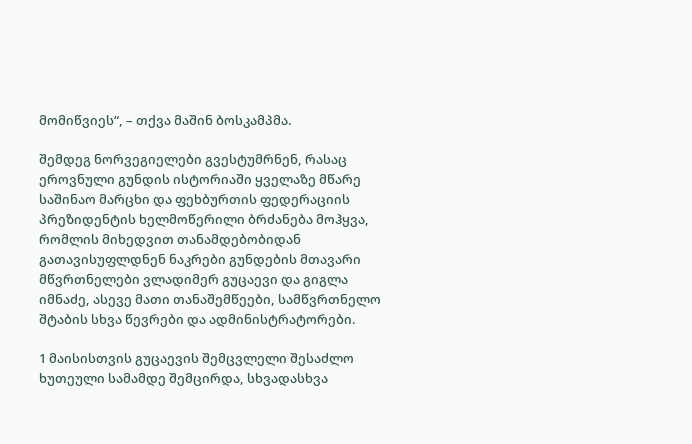მომიწვიეს“, – თქვა მაშინ ბოსკამპმა.

შემდეგ ნორვეგიელები გვესტუმრნენ, რასაც ეროვნული გუნდის ისტორიაში ყველაზე მწარე საშინაო მარცხი და ფეხბურთის ფედერაციის პრეზიდენტის ხელმოწერილი ბრძანება მოჰყვა, რომლის მიხედვით თანამდებობიდან გათავისუფლდნენ ნაკრები გუნდების მთავარი მწვრთნელები ვლადიმერ გუცაევი და გიგლა იმნაძე, ასევე მათი თანაშემწეები, სამწვრთნელო შტაბის სხვა წევრები და ადმინისტრატორები.

1 მაისისთვის გუცაევის შემცვლელი შესაძლო ხუთეული სამამდე შემცირდა, სხვადასხვა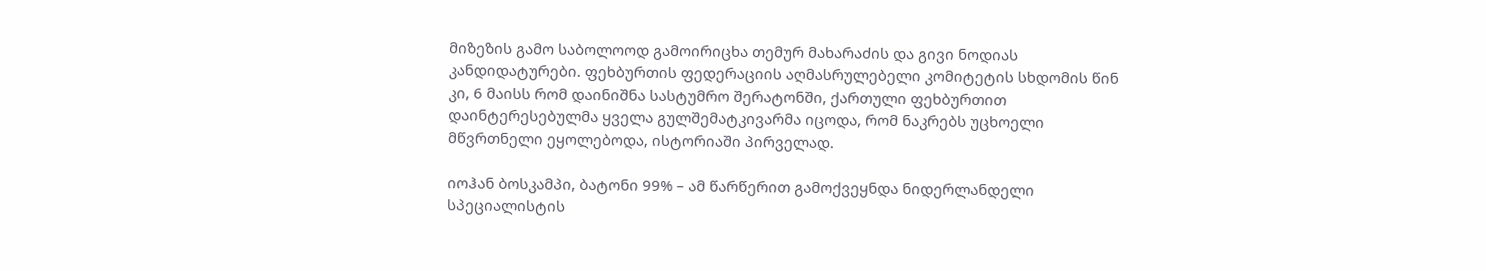მიზეზის გამო საბოლოოდ გამოირიცხა თემურ მახარაძის და გივი ნოდიას კანდიდატურები. ფეხბურთის ფედერაციის აღმასრულებელი კომიტეტის სხდომის წინ კი, 6 მაისს რომ დაინიშნა სასტუმრო შერატონში, ქართული ფეხბურთით დაინტერესებულმა ყველა გულშემატკივარმა იცოდა, რომ ნაკრებს უცხოელი მწვრთნელი ეყოლებოდა, ისტორიაში პირველად.

იოჰან ბოსკამპი, ბატონი 99% – ამ წარწერით გამოქვეყნდა ნიდერლანდელი სპეციალისტის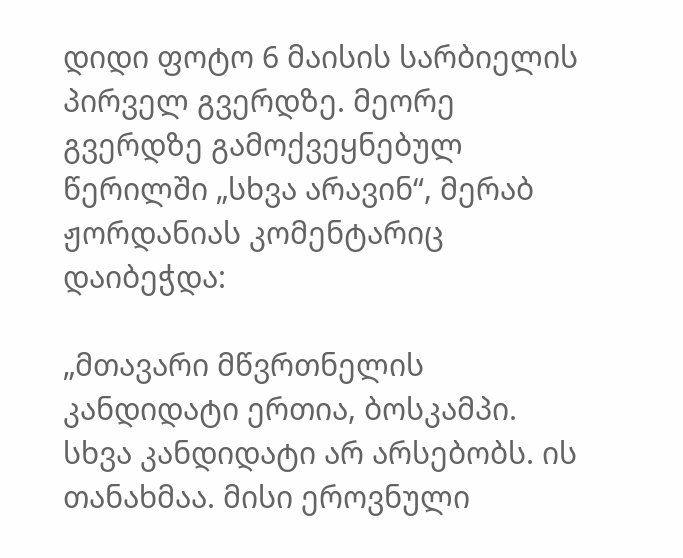დიდი ფოტო 6 მაისის სარბიელის პირველ გვერდზე. მეორე გვერდზე გამოქვეყნებულ წერილში „სხვა არავინ“, მერაბ ჟორდანიას კომენტარიც დაიბეჭდა:

„მთავარი მწვრთნელის კანდიდატი ერთია, ბოსკამპი. სხვა კანდიდატი არ არსებობს. ის თანახმაა. მისი ეროვნული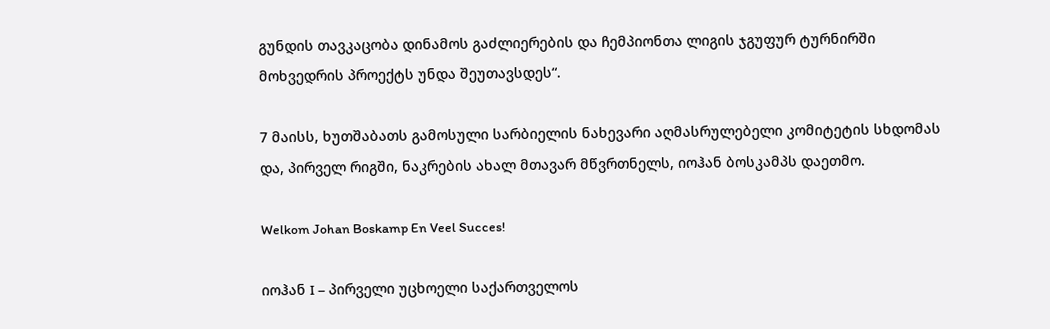გუნდის თავკაცობა დინამოს გაძლიერების და ჩემპიონთა ლიგის ჯგუფურ ტურნირში მოხვედრის პროექტს უნდა შეუთავსდეს“.

7 მაისს, ხუთშაბათს გამოსული სარბიელის ნახევარი აღმასრულებელი კომიტეტის სხდომას და, პირველ რიგში, ნაკრების ახალ მთავარ მწვრთნელს, იოჰან ბოსკამპს დაეთმო.

Welkom Johan Boskamp En Veel Succes!

იოჰან I – პირველი უცხოელი საქართველოს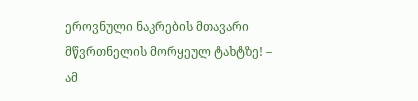ეროვნული ნაკრების მთავარი მწვრთნელის მორყეულ ტახტზე! – ამ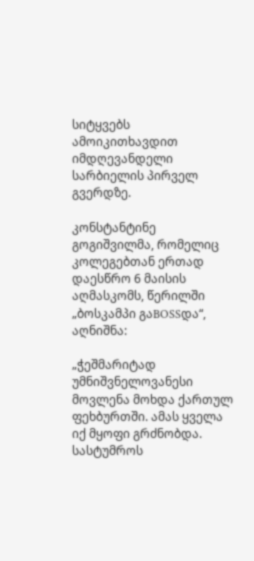სიტყვებს ამოიკითხავდით იმდღევანდელი სარბიელის პირველ გვერდზე.

კონსტანტინე გოგიშვილმა, რომელიც კოლეგებთან ერთად დაესწრო 6 მაისის აღმასკომს, წერილში „ბოსკამპი გაBOSSდა“, აღნიშნა:

„ჭეშმარიტად უმნიშვნელოვანესი მოვლენა მოხდა ქართულ ფეხბურთში. ამას ყველა იქ მყოფი გრძნობდა. სასტუმროს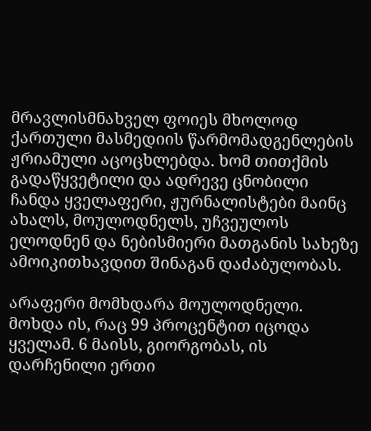მრავლისმნახველ ფოიეს მხოლოდ ქართული მასმედიის წარმომადგენლების ჟრიამული აცოცხლებდა. ხომ თითქმის გადაწყვეტილი და ადრევე ცნობილი ჩანდა ყველაფერი, ჟურნალისტები მაინც ახალს, მოულოდნელს, უჩვეულოს ელოდნენ და ნებისმიერი მათგანის სახეზე ამოიკითხავდით შინაგან დაძაბულობას.

არაფერი მომხდარა მოულოდნელი. მოხდა ის, რაც 99 პროცენტით იცოდა ყველამ. 6 მაისს, გიორგობას, ის დარჩენილი ერთი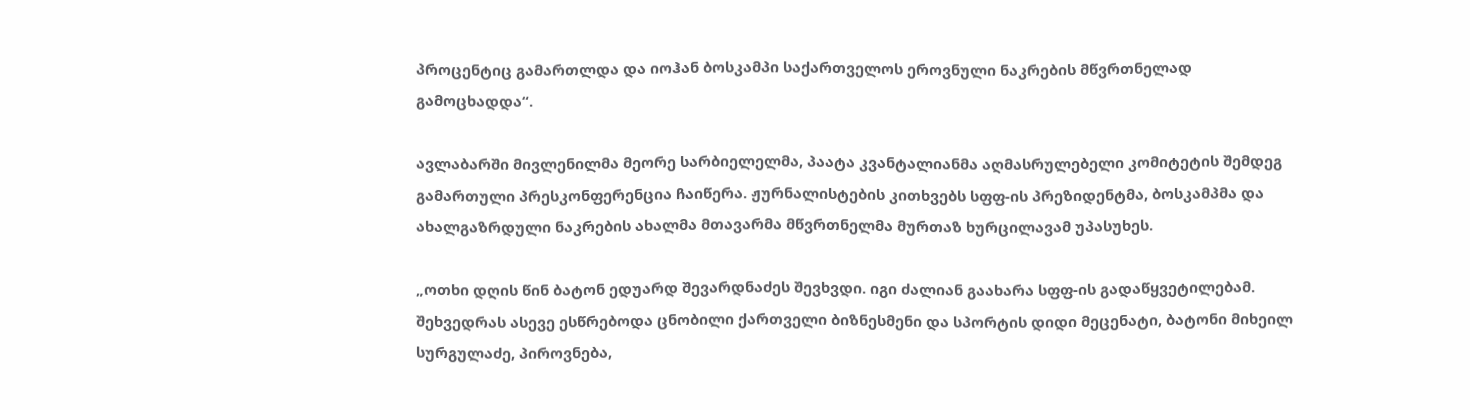პროცენტიც გამართლდა და იოჰან ბოსკამპი საქართველოს ეროვნული ნაკრების მწვრთნელად გამოცხადდა“.

ავლაბარში მივლენილმა მეორე სარბიელელმა, პაატა კვანტალიანმა აღმასრულებელი კომიტეტის შემდეგ გამართული პრესკონფერენცია ჩაიწერა. ჟურნალისტების კითხვებს სფფ-ის პრეზიდენტმა, ბოსკამპმა და ახალგაზრდული ნაკრების ახალმა მთავარმა მწვრთნელმა მურთაზ ხურცილავამ უპასუხეს.

„ოთხი დღის წინ ბატონ ედუარდ შევარდნაძეს შევხვდი. იგი ძალიან გაახარა სფფ-ის გადაწყვეტილებამ. შეხვედრას ასევე ესწრებოდა ცნობილი ქართველი ბიზნესმენი და სპორტის დიდი მეცენატი, ბატონი მიხეილ სურგულაძე, პიროვნება,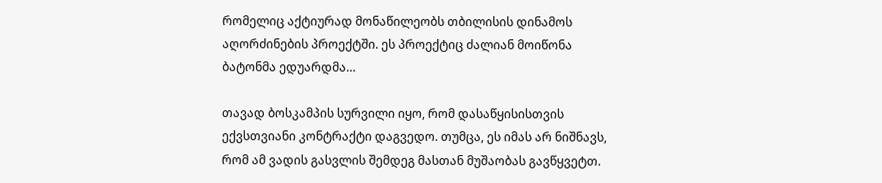რომელიც აქტიურად მონაწილეობს თბილისის დინამოს აღორძინების პროექტში. ეს პროექტიც ძალიან მოიწონა ბატონმა ედუარდმა…

თავად ბოსკამპის სურვილი იყო, რომ დასაწყისისთვის ექვსთვიანი კონტრაქტი დაგვედო. თუმცა, ეს იმას არ ნიშნავს, რომ ამ ვადის გასვლის შემდეგ მასთან მუშაობას გავწყვეტთ.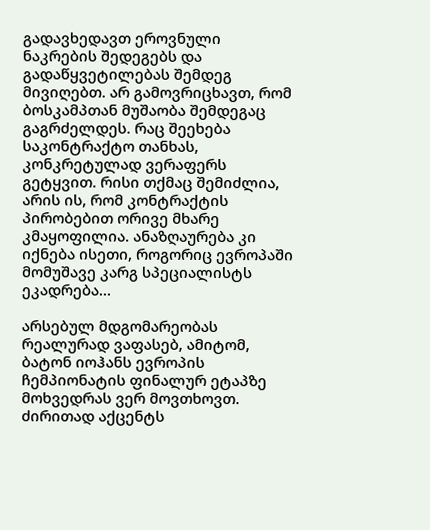გადავხედავთ ეროვნული ნაკრების შედეგებს და გადაწყვეტილებას შემდეგ მივიღებთ. არ გამოვრიცხავთ, რომ ბოსკამპთან მუშაობა შემდეგაც გაგრძელდეს. რაც შეეხება საკონტრაქტო თანხას, კონკრეტულად ვერაფერს გეტყვით. რისი თქმაც შემიძლია, არის ის, რომ კონტრაქტის პირობებით ორივე მხარე კმაყოფილია. ანაზღაურება კი იქნება ისეთი, როგორიც ევროპაში მომუშავე კარგ სპეციალისტს ეკადრება…

არსებულ მდგომარეობას რეალურად ვაფასებ, ამიტომ, ბატონ იოჰანს ევროპის ჩემპიონატის ფინალურ ეტაპზე მოხვედრას ვერ მოვთხოვთ. ძირითად აქცენტს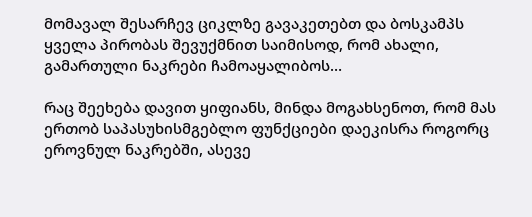მომავალ შესარჩევ ციკლზე გავაკეთებთ და ბოსკამპს ყველა პირობას შევუქმნით საიმისოდ, რომ ახალი, გამართული ნაკრები ჩამოაყალიბოს…

რაც შეეხება დავით ყიფიანს, მინდა მოგახსენოთ, რომ მას ერთობ საპასუხისმგებლო ფუნქციები დაეკისრა როგორც ეროვნულ ნაკრებში, ასევე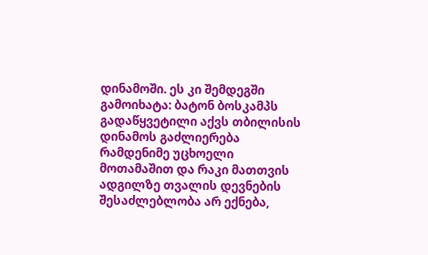დინამოში. ეს კი შემდეგში გამოიხატა: ბატონ ბოსკამპს გადაწყვეტილი აქვს თბილისის დინამოს გაძლიერება რამდენიმე უცხოელი მოთამაშით და რაკი მათთვის ადგილზე თვალის დევნების შესაძლებლობა არ ექნება,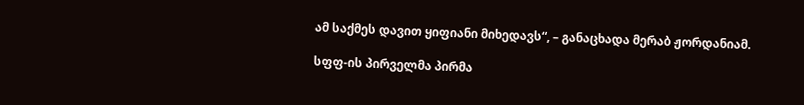ამ საქმეს დავით ყიფიანი მიხედავს“, – განაცხადა მერაბ ჟორდანიამ.

სფფ-ის პირველმა პირმა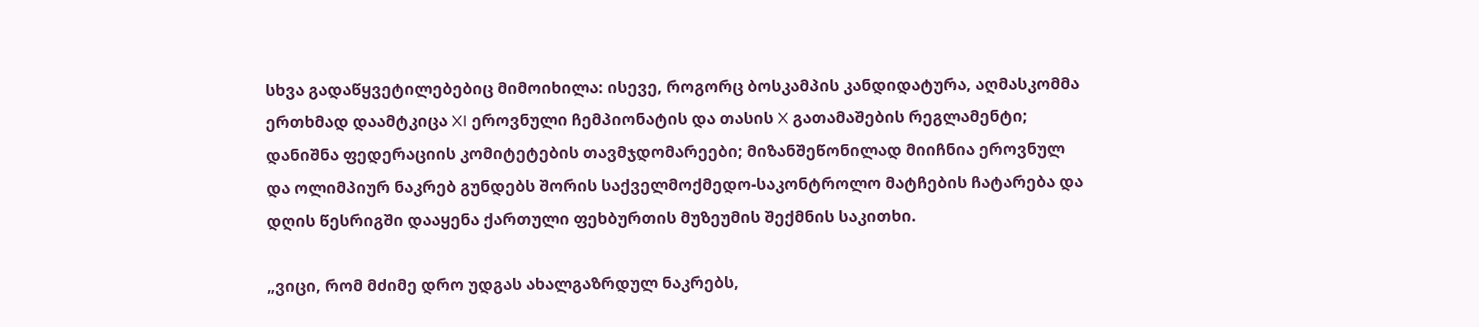სხვა გადაწყვეტილებებიც მიმოიხილა: ისევე, როგორც ბოსკამპის კანდიდატურა, აღმასკომმა ერთხმად დაამტკიცა XI ეროვნული ჩემპიონატის და თასის X გათამაშების რეგლამენტი; დანიშნა ფედერაციის კომიტეტების თავმჯდომარეები; მიზანშეწონილად მიიჩნია ეროვნულ და ოლიმპიურ ნაკრებ გუნდებს შორის საქველმოქმედო-საკონტროლო მატჩების ჩატარება და დღის წესრიგში დააყენა ქართული ფეხბურთის მუზეუმის შექმნის საკითხი.

„ვიცი, რომ მძიმე დრო უდგას ახალგაზრდულ ნაკრებს,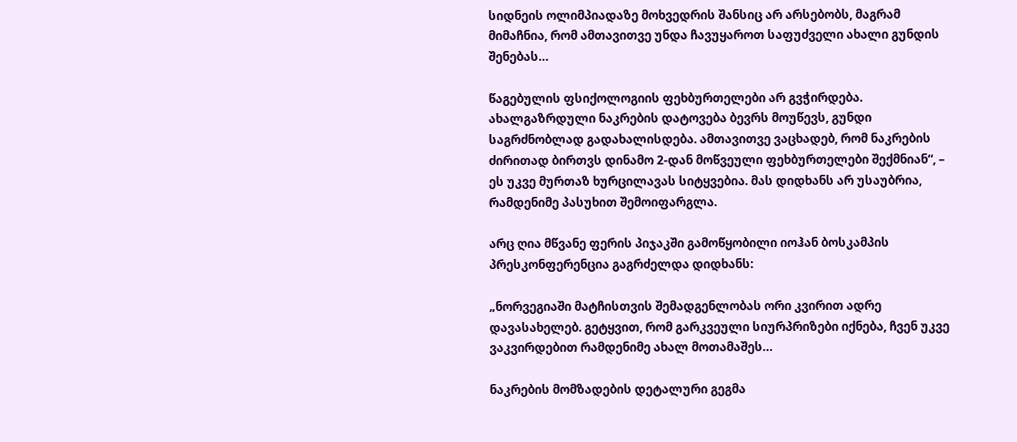სიდნეის ოლიმპიადაზე მოხვედრის შანსიც არ არსებობს, მაგრამ მიმაჩნია, რომ ამთავითვე უნდა ჩავუყაროთ საფუძველი ახალი გუნდის შენებას…

წაგებულის ფსიქოლოგიის ფეხბურთელები არ გვჭირდება. ახალგაზრდული ნაკრების დატოვება ბევრს მოუწევს, გუნდი საგრძნობლად გადახალისდება. ამთავითვე ვაცხადებ, რომ ნაკრების ძირითად ბირთვს დინამო 2-დან მოწვეული ფეხბურთელები შექმნიან“, – ეს უკვე მურთაზ ხურცილავას სიტყვებია. მას დიდხანს არ უსაუბრია, რამდენიმე პასუხით შემოიფარგლა.

არც ღია მწვანე ფერის პიჯაკში გამოწყობილი იოჰან ბოსკამპის პრესკონფერენცია გაგრძელდა დიდხანს:

„ნორვეგიაში მატჩისთვის შემადგენლობას ორი კვირით ადრე დავასახელებ. გეტყვით, რომ გარკვეული სიურპრიზები იქნება, ჩვენ უკვე ვაკვირდებით რამდენიმე ახალ მოთამაშეს…

ნაკრების მომზადების დეტალური გეგმა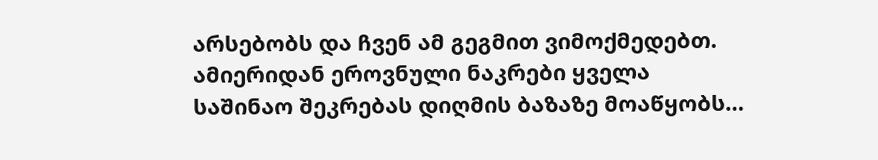არსებობს და ჩვენ ამ გეგმით ვიმოქმედებთ. ამიერიდან ეროვნული ნაკრები ყველა საშინაო შეკრებას დიღმის ბაზაზე მოაწყობს…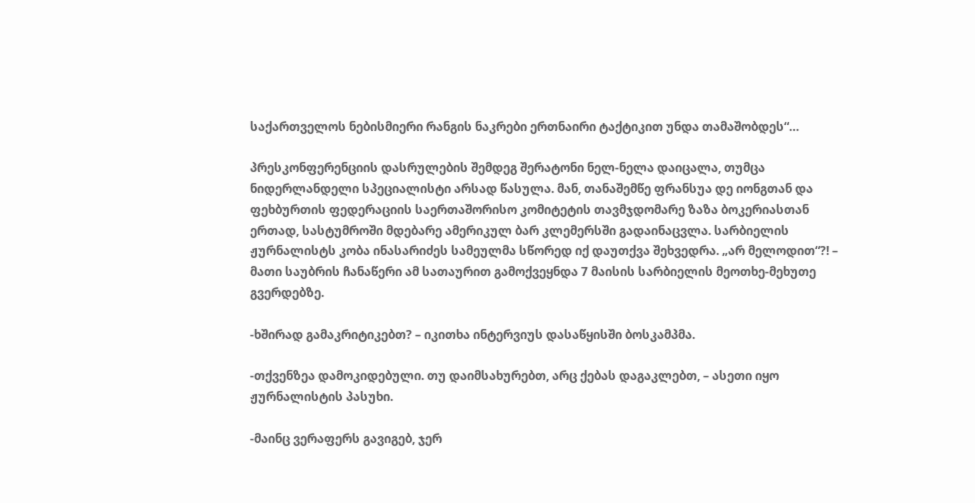საქართველოს ნებისმიერი რანგის ნაკრები ერთნაირი ტაქტიკით უნდა თამაშობდეს“…

პრესკონფერენციის დასრულების შემდეგ შერატონი ნელ-ნელა დაიცალა, თუმცა ნიდერლანდელი სპეციალისტი არსად წასულა. მან, თანაშემწე ფრანსუა დე იონგთან და ფეხბურთის ფედერაციის საერთაშორისო კომიტეტის თავმჯდომარე ზაზა ბოკერიასთან ერთად, სასტუმროში მდებარე ამერიკულ ბარ კლემერსში გადაინაცვლა. სარბიელის ჟურნალისტს კობა ინასარიძეს სამეულმა სწორედ იქ დაუთქვა შეხვედრა. „არ მელოდით“?! – მათი საუბრის ჩანაწერი ამ სათაურით გამოქვეყნდა 7 მაისის სარბიელის მეოთხე-მეხუთე გვერდებზე.

-ხშირად გამაკრიტიკებთ? – იკითხა ინტერვიუს დასაწყისში ბოსკამპმა.

-თქვენზეა დამოკიდებული. თუ დაიმსახურებთ, არც ქებას დაგაკლებთ, – ასეთი იყო ჟურნალისტის პასუხი.

-მაინც ვერაფერს გავიგებ, ჯერ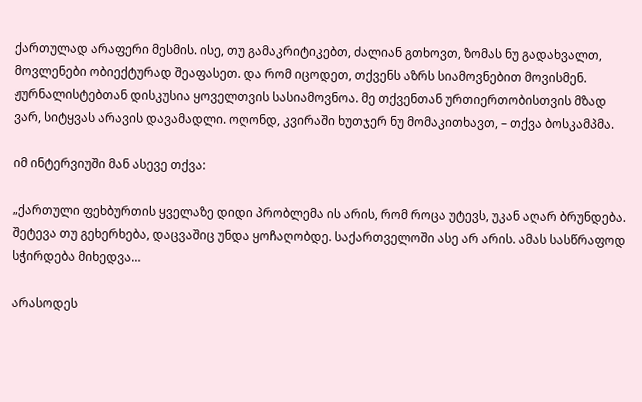ქართულად არაფერი მესმის. ისე, თუ გამაკრიტიკებთ, ძალიან გთხოვთ, ზომას ნუ გადახვალთ, მოვლენები ობიექტურად შეაფასეთ. და რომ იცოდეთ, თქვენს აზრს სიამოვნებით მოვისმენ. ჟურნალისტებთან დისკუსია ყოველთვის სასიამოვნოა. მე თქვენთან ურთიერთობისთვის მზად ვარ, სიტყვას არავის დავამადლი. ოღონდ, კვირაში ხუთჯერ ნუ მომაკითხავთ, – თქვა ბოსკამპმა.

იმ ინტერვიუში მან ასევე თქვა:

„ქართული ფეხბურთის ყველაზე დიდი პრობლემა ის არის, რომ როცა უტევს, უკან აღარ ბრუნდება. შეტევა თუ გეხერხება, დაცვაშიც უნდა ყოჩაღობდე. საქართველოში ასე არ არის. ამას სასწრაფოდ სჭირდება მიხედვა…

არასოდეს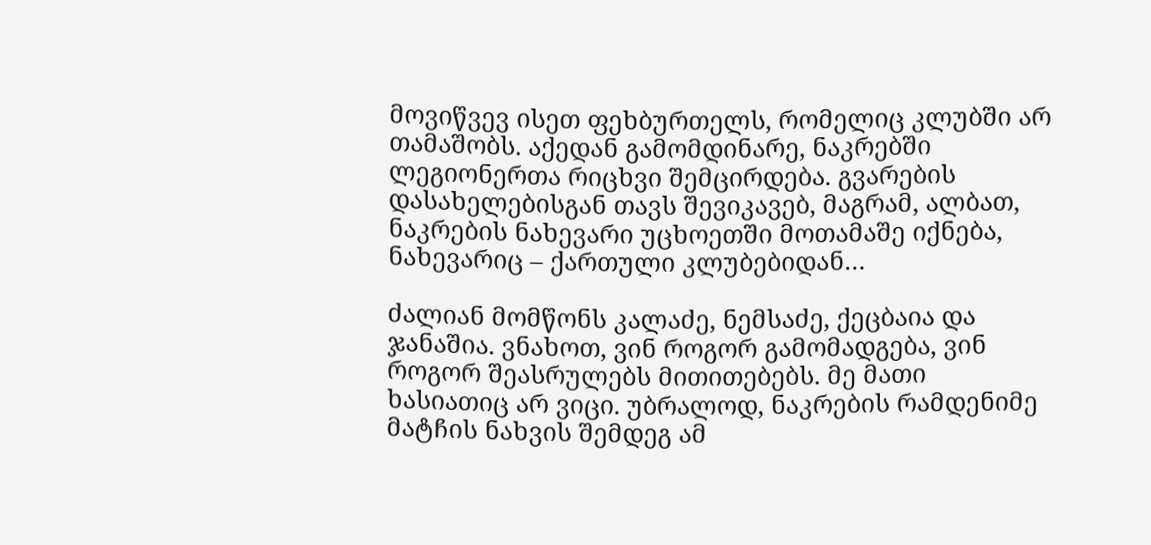მოვიწვევ ისეთ ფეხბურთელს, რომელიც კლუბში არ თამაშობს. აქედან გამომდინარე, ნაკრებში ლეგიონერთა რიცხვი შემცირდება. გვარების დასახელებისგან თავს შევიკავებ, მაგრამ, ალბათ, ნაკრების ნახევარი უცხოეთში მოთამაშე იქნება, ნახევარიც – ქართული კლუბებიდან…

ძალიან მომწონს კალაძე, ნემსაძე, ქეცბაია და ჯანაშია. ვნახოთ, ვინ როგორ გამომადგება, ვინ როგორ შეასრულებს მითითებებს. მე მათი ხასიათიც არ ვიცი. უბრალოდ, ნაკრების რამდენიმე მატჩის ნახვის შემდეგ ამ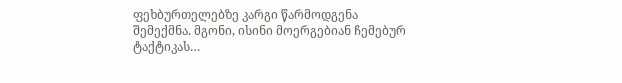ფეხბურთელებზე კარგი წარმოდგენა შემექმნა. მგონი, ისინი მოერგებიან ჩემებურ ტაქტიკას…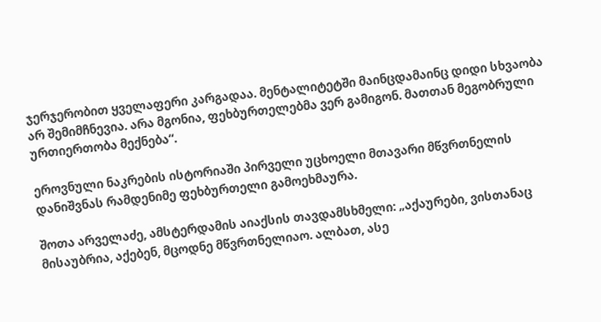ჯერჯერობით ყველაფერი კარგადაა. მენტალიტეტში მაინცდამაინც დიდი სხვაობა არ შემიმჩნევია. არა მგონია, ფეხბურთელებმა ვერ გამიგონ. მათთან მეგობრული ურთიერთობა მექნება“.

ეროვნული ნაკრების ისტორიაში პირველი უცხოელი მთავარი მწვრთნელის დანიშვნას რამდენიმე ფეხბურთელი გამოეხმაურა.

შოთა არველაძე, ამსტერდამის აიაქსის თავდამსხმელი: „აქაურები, ვისთანაც მისაუბრია, აქებენ, მცოდნე მწვრთნელიაო. ალბათ, ასე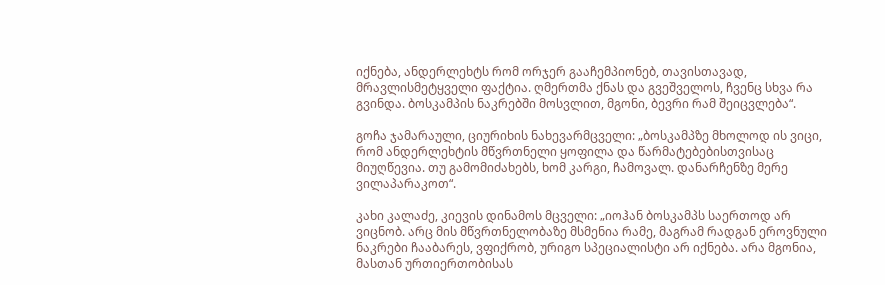იქნება, ანდერლეხტს რომ ორჯერ გააჩემპიონებ, თავისთავად, მრავლისმეტყველი ფაქტია. ღმერთმა ქნას და გვეშველოს, ჩვენც სხვა რა გვინდა. ბოსკამპის ნაკრებში მოსვლით, მგონი, ბევრი რამ შეიცვლება“.

გოჩა ჯამარაული, ციურიხის ნახევარმცველი: „ბოსკამპზე მხოლოდ ის ვიცი, რომ ანდერლეხტის მწვრთნელი ყოფილა და წარმატებებისთვისაც მიუღწევია. თუ გამომიძახებს, ხომ კარგი, ჩამოვალ. დანარჩენზე მერე ვილაპარაკოთ“.

კახი კალაძე, კიევის დინამოს მცველი: „იოჰან ბოსკამპს საერთოდ არ ვიცნობ. არც მის მწვრთნელობაზე მსმენია რამე, მაგრამ რადგან ეროვნული ნაკრები ჩააბარეს, ვფიქრობ, ურიგო სპეციალისტი არ იქნება. არა მგონია, მასთან ურთიერთობისას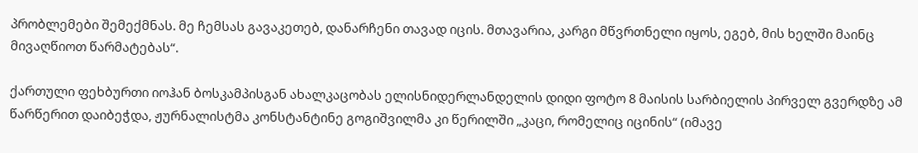პრობლემები შემექმნას. მე ჩემსას გავაკეთებ, დანარჩენი თავად იცის. მთავარია, კარგი მწვრთნელი იყოს, ეგებ, მის ხელში მაინც მივაღწიოთ წარმატებას“.

ქართული ფეხბურთი იოჰან ბოსკამპისგან ახალკაცობას ელისნიდერლანდელის დიდი ფოტო 8 მაისის სარბიელის პირველ გვერდზე ამ წარწერით დაიბეჭდა, ჟურნალისტმა კონსტანტინე გოგიშვილმა კი წერილში „კაცი, რომელიც იცინის“ (იმავე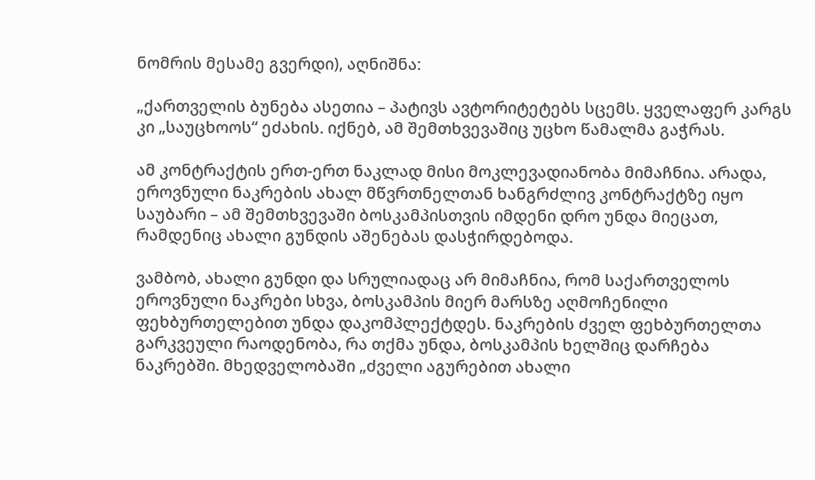ნომრის მესამე გვერდი), აღნიშნა:

„ქართველის ბუნება ასეთია – პატივს ავტორიტეტებს სცემს. ყველაფერ კარგს კი „საუცხოოს“ ეძახის. იქნებ, ამ შემთხვევაშიც უცხო წამალმა გაჭრას.

ამ კონტრაქტის ერთ-ერთ ნაკლად მისი მოკლევადიანობა მიმაჩნია. არადა, ეროვნული ნაკრების ახალ მწვრთნელთან ხანგრძლივ კონტრაქტზე იყო საუბარი – ამ შემთხვევაში ბოსკამპისთვის იმდენი დრო უნდა მიეცათ, რამდენიც ახალი გუნდის აშენებას დასჭირდებოდა.

ვამბობ, ახალი გუნდი და სრულიადაც არ მიმაჩნია, რომ საქართველოს ეროვნული ნაკრები სხვა, ბოსკამპის მიერ მარსზე აღმოჩენილი ფეხბურთელებით უნდა დაკომპლექტდეს. ნაკრების ძველ ფეხბურთელთა გარკვეული რაოდენობა, რა თქმა უნდა, ბოსკამპის ხელშიც დარჩება ნაკრებში. მხედველობაში „ძველი აგურებით ახალი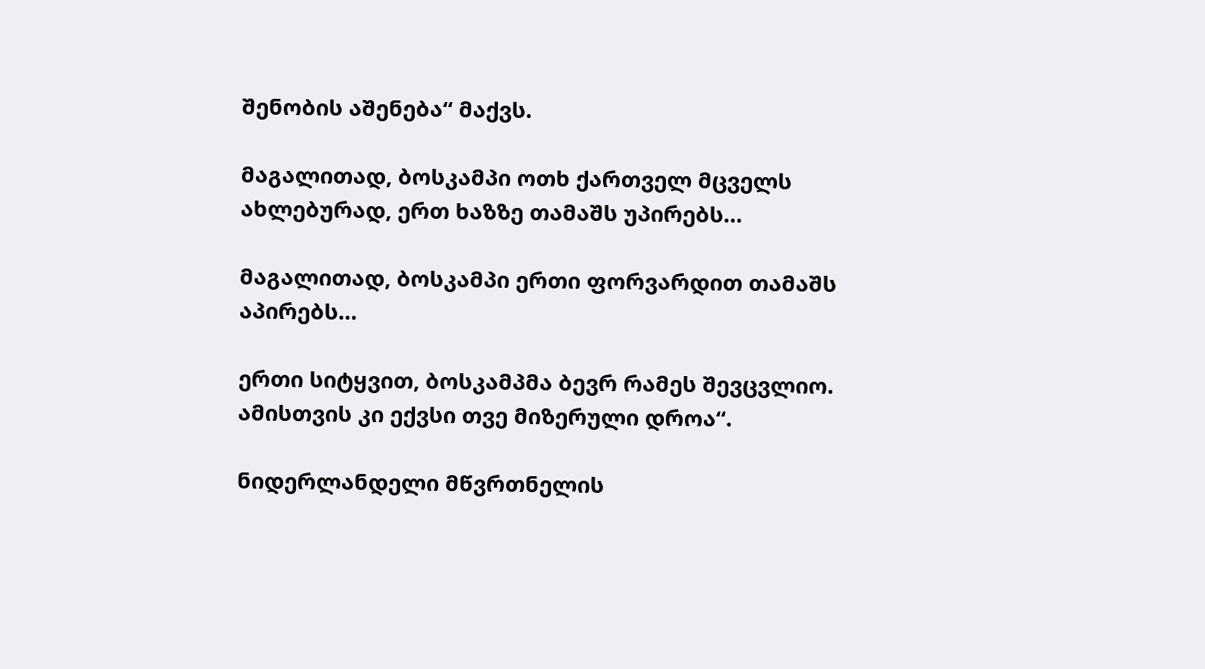შენობის აშენება“ მაქვს.

მაგალითად, ბოსკამპი ოთხ ქართველ მცველს ახლებურად, ერთ ხაზზე თამაშს უპირებს…

მაგალითად, ბოსკამპი ერთი ფორვარდით თამაშს აპირებს…

ერთი სიტყვით, ბოსკამპმა ბევრ რამეს შევცვლიო. ამისთვის კი ექვსი თვე მიზერული დროა“.

ნიდერლანდელი მწვრთნელის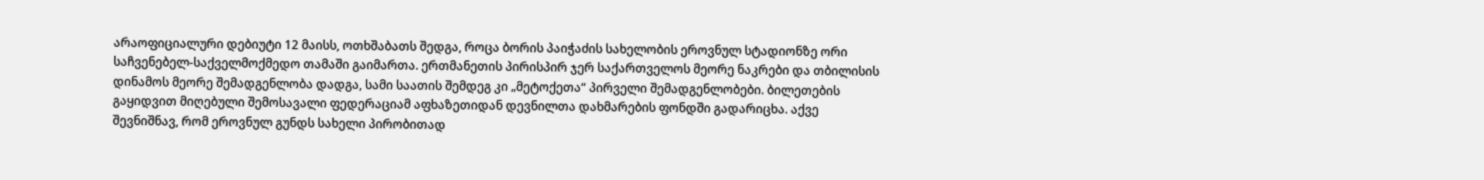არაოფიციალური დებიუტი 12 მაისს, ოთხშაბათს შედგა, როცა ბორის პაიჭაძის სახელობის ეროვნულ სტადიონზე ორი საჩვენებელ-საქველმოქმედო თამაში გაიმართა. ერთმანეთის პირისპირ ჯერ საქართველოს მეორე ნაკრები და თბილისის დინამოს მეორე შემადგენლობა დადგა, სამი საათის შემდეგ კი „მეტოქეთა“ პირველი შემადგენლობები. ბილეთების გაყიდვით მიღებული შემოსავალი ფედერაციამ აფხაზეთიდან დევნილთა დახმარების ფონდში გადარიცხა. აქვე შევნიშნავ, რომ ეროვნულ გუნდს სახელი პირობითად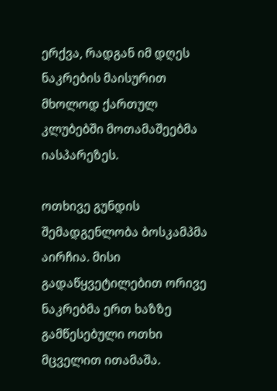ერქვა, რადგან იმ დღეს ნაკრების მაისურით მხოლოდ ქართულ კლუბებში მოთამაშეებმა იასპარეზეს.

ოთხივე გუნდის შემადგენლობა ბოსკამპმა აირჩია. მისი გადაწყვეტილებით ორივე ნაკრებმა ერთ ხაზზე გამწესებული ოთხი მცველით ითამაშა.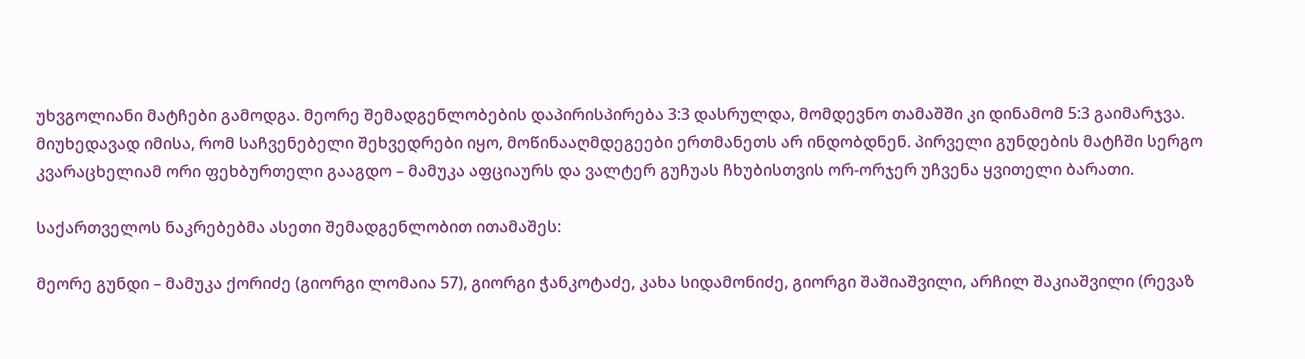უხვგოლიანი მატჩები გამოდგა. მეორე შემადგენლობების დაპირისპირება 3:3 დასრულდა, მომდევნო თამაშში კი დინამომ 5:3 გაიმარჯვა. მიუხედავად იმისა, რომ საჩვენებელი შეხვედრები იყო, მოწინააღმდეგეები ერთმანეთს არ ინდობდნენ. პირველი გუნდების მატჩში სერგო კვარაცხელიამ ორი ფეხბურთელი გააგდო – მამუკა აფციაურს და ვალტერ გუჩუას ჩხუბისთვის ორ-ორჯერ უჩვენა ყვითელი ბარათი.

საქართველოს ნაკრებებმა ასეთი შემადგენლობით ითამაშეს:

მეორე გუნდი – მამუკა ქორიძე (გიორგი ლომაია 57), გიორგი ჭანკოტაძე, კახა სიდამონიძე, გიორგი შაშიაშვილი, არჩილ შაკიაშვილი (რევაზ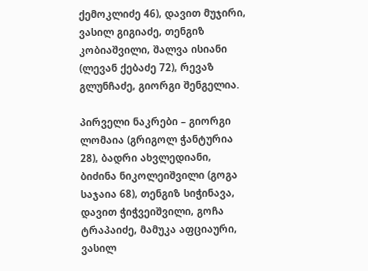ქემოკლიძე 46), დავით მუჯირი, ვასილ გიგიაძე, თენგიზ კობიაშვილი, შალვა ისიანი (ლევან ქებაძე 72), რევაზ გლუნჩაძე, გიორგი შენგელია.

პირველი ნაკრები – გიორგი ლომაია (გრიგოლ ჭანტურია 28), ბადრი ახვლედიანი, ბიძინა ნიკოლეიშვილი (გოგა საჯაია 68), თენგიზ სიჭინავა, დავით ჭიჭვეიშვილი, გოჩა ტრაპაიძე, მამუკა აფციაური, ვასილ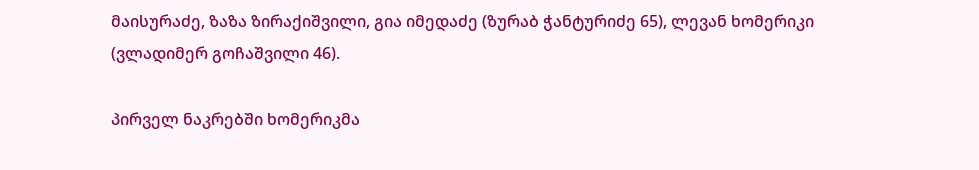მაისურაძე, ზაზა ზირაქიშვილი, გია იმედაძე (ზურაბ ჭანტურიძე 65), ლევან ხომერიკი (ვლადიმერ გოჩაშვილი 46).

პირველ ნაკრებში ხომერიკმა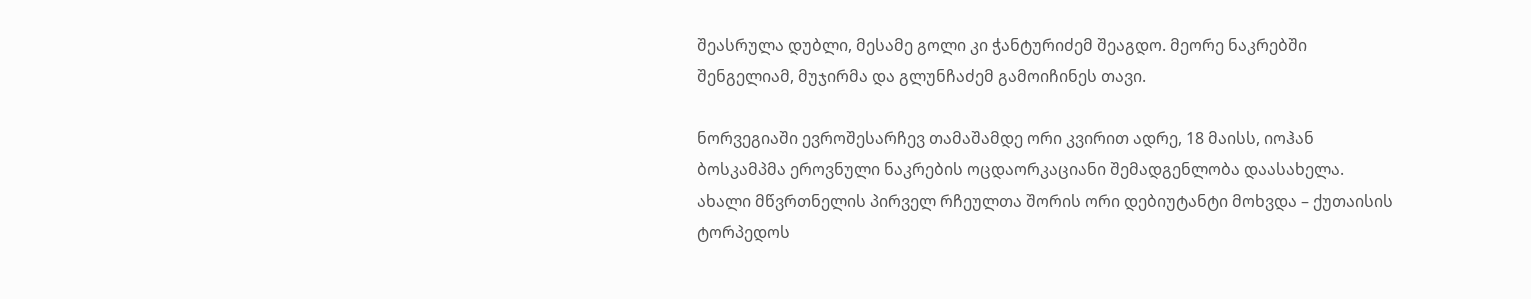შეასრულა დუბლი, მესამე გოლი კი ჭანტურიძემ შეაგდო. მეორე ნაკრებში შენგელიამ, მუჯირმა და გლუნჩაძემ გამოიჩინეს თავი.

ნორვეგიაში ევროშესარჩევ თამაშამდე ორი კვირით ადრე, 18 მაისს, იოჰან ბოსკამპმა ეროვნული ნაკრების ოცდაორკაციანი შემადგენლობა დაასახელა. ახალი მწვრთნელის პირველ რჩეულთა შორის ორი დებიუტანტი მოხვდა – ქუთაისის ტორპედოს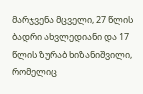მარჯვენა მცველი, 27 წლის ბადრი ახვლედიანი და 17 წლის ზურაბ ხიზანიშვილი, რომელიც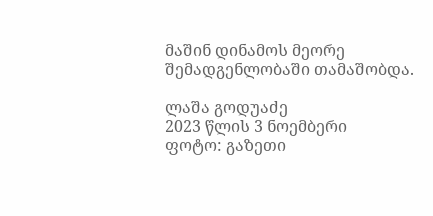მაშინ დინამოს მეორე შემადგენლობაში თამაშობდა.

ლაშა გოდუაძე
2023 წლის 3 ნოემბერი
ფოტო: გაზეთი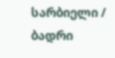სარბიელი / ბადრი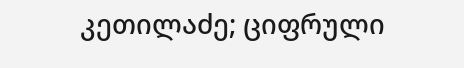კეთილაძე; ციფრული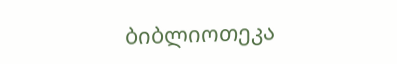ბიბლიოთეკა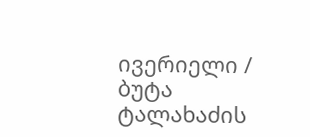ივერიელი / ბუტა ტალახაძის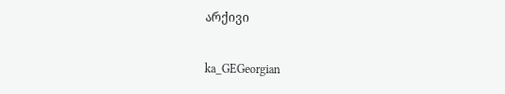არქივი

ka_GEGeorgian